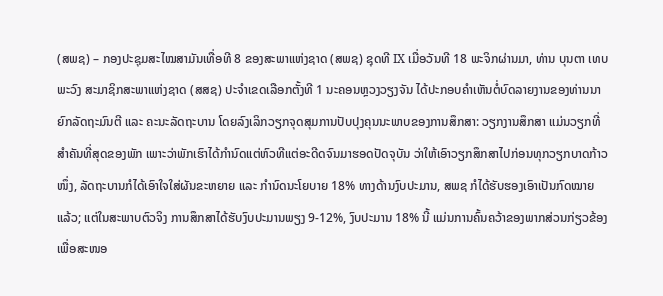(ສພຊ) – ກອງປະຊຸມສະໄໝສາມັນເທື່ອທີ 8 ຂອງສະພາແຫ່ງຊາດ (ສພຊ) ຊຸດທີ IX ເມື່ອວັນທີ 18 ພະຈິກຜ່ານມາ, ທ່ານ ບຸນຕາ ເທບພະວົງ ສະມາຊິກສະພາແຫ່ງຊາດ (ສສຊ) ປະຈຳເຂດເລືອກຕັ້ງທີ 1 ນະຄອນຫຼວງວຽງຈັນ ໄດ້ປະກອບຄຳເຫັນຕໍ່ບົດລາຍງານຂອງທ່ານນາຍົກລັດຖະມົນຕີ ແລະ ຄະນະລັດຖະບານ ໂດຍລົງເລິກວຽກຈຸດສຸມການປັບປຸງຄຸນນະພາບຂອງການສຶກສາ: ວຽກງານສຶກສາ ແມ່ນວຽກທີ່ສໍາຄັນທີ່ສຸດຂອງພັກ ເພາະວ່າພັກເຮົາໄດ້ກຳນົດແຕ່ຫົວທີແຕ່ອະດີດຈົນມາຮອດປັດຈຸບັນ ວ່າໃຫ້ເອົາວຽກສຶກສາໄປກ່ອນທຸກວຽກບາດກ້າວໜຶ່ງ, ລັດຖະບານກໍໄດ້ເອົາໃຈໃສ່ຜັນຂະຫຍາຍ ແລະ ກຳນົດນະໂຍບາຍ 18% ທາງດ້ານງົບປະມານ, ສພຊ ກໍໄດ້ຮັບຮອງເອົາເປັນກົດໝາຍແລ້ວ; ແຕ່ໃນສະພາບຕົວຈິງ ການສຶກສາໄດ້ຮັບງົບປະມານພຽງ 9-12%, ງົບປະມານ 18% ນີ້ ແມ່ນການຄົ້ນຄວ້າຂອງພາກສ່ວນກ່ຽວຂ້ອງເພື່ອສະໜອ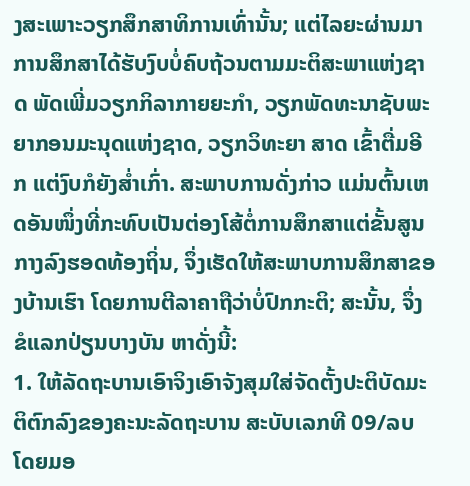ງສະເພາະວຽກສຶກສາທິການເທົ່ານັ້ນ; ແຕ່ໄລຍະຜ່ານມາ ການສຶກສາໄດ້ຮັບງົບບໍ່ຄົບຖ້ວນຕາມມະຕິສະພາແຫ່ງຊາດ ພັດເພີ່ມວຽກກິລາກາຍຍະກໍາ, ວຽກພັດທະນາຊັບພະຍາກອນມະນຸດແຫ່ງຊາດ, ວຽກວິທະຍາ ສາດ ເຂົ້າຕື່ມອີກ ແຕ່ງົບກໍຍັງສໍ່າເກົ່າ. ສະພາບການດັ່ງກ່າວ ແມ່ນຕົ້ນເຫດອັນໜຶ່ງທີ່ກະທົບເປັນຕ່ອງໂສ້ຕໍ່ການສຶກສາແຕ່ຂັ້ນສູນກາງລົງຮອດທ້ອງຖິ່ນ, ຈຶ່ງເຮັດໃຫ້ສະພາບການສຶກສາຂອງບ້ານເຮົາ ໂດຍການຕີລາຄາຖືວ່າບໍ່ປົກກະຕິ; ສະນັ້ນ, ຈຶ່ງຂໍແລກປ່ຽນບາງບັນ ຫາດັ່ງນີ້:
1. ໃຫ້ລັດຖະບານເອົາຈິງເອົາຈັງສຸມໃສ່ຈັດຕັ້ງປະຕິບັດມະຕິຕົກລົງຂອງຄະນະລັດຖະບານ ສະບັບເລກທີ 09/ລບ ໂດຍມອ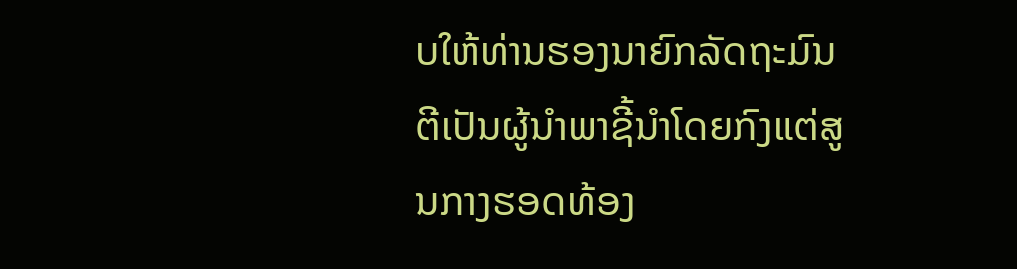ບໃຫ້ທ່ານຮອງນາຍົກລັດຖະມົນຕີເປັນຜູ້ນໍາພາຊີ້ນໍາໂດຍກົງແຕ່ສູນກາງຮອດທ້ອງ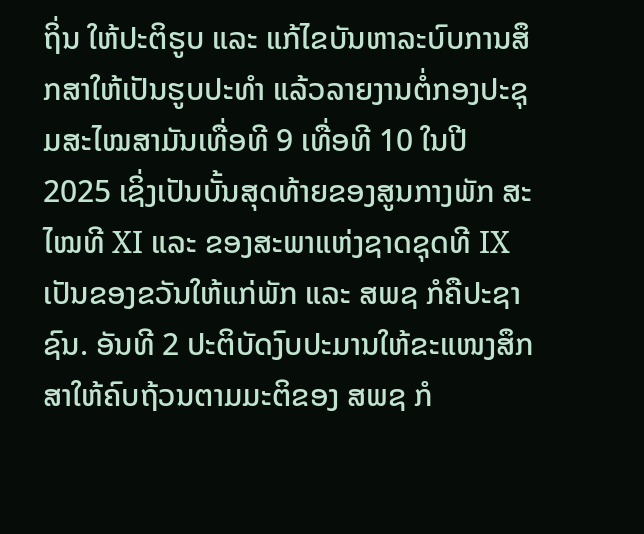ຖິ່ນ ໃຫ້ປະຕິຮູບ ແລະ ແກ້ໄຂບັນຫາລະບົບການສຶກສາໃຫ້ເປັນຮູບປະທໍາ ແລ້ວລາຍງານຕໍ່ກອງປະຊຸມສະໄໝສາມັນເທື່ອທີ 9 ເທື່ອທີ 10 ໃນປີ 2025 ເຊິ່ງເປັນບັ້ນສຸດທ້າຍຂອງສູນກາງພັກ ສະໄໝທີ XI ແລະ ຂອງສະພາແຫ່ງຊາດຊຸດທີ IX ເປັນຂອງຂວັນໃຫ້ແກ່ພັກ ແລະ ສພຊ ກໍຄືປະຊາຊົນ. ອັນທີ 2 ປະຕິບັດງົບປະມານໃຫ້ຂະແໜງສຶກສາໃຫ້ຄົບຖ້ວນຕາມມະຕິຂອງ ສພຊ ກໍ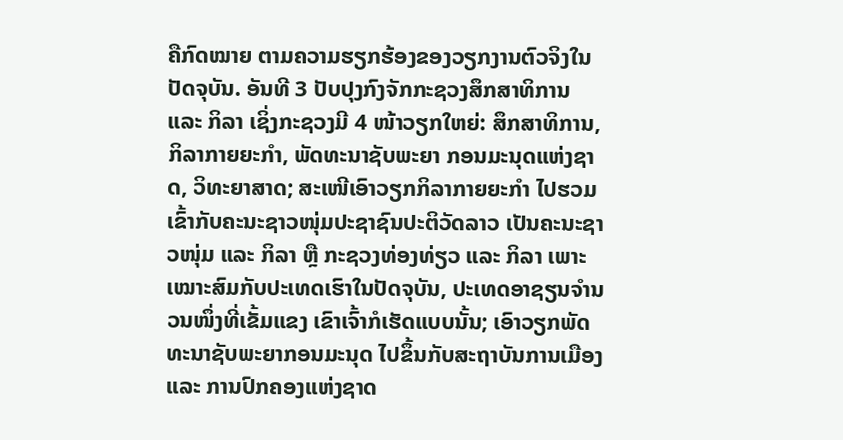ຄືກົດໝາຍ ຕາມຄວາມຮຽກຮ້ອງຂອງວຽກງານຕົວຈິງໃນປັດຈຸບັນ. ອັນທີ 3 ປັບປຸງກົງຈັກກະຊວງສຶກສາທິການ ແລະ ກິລາ ເຊິ່ງກະຊວງມີ 4 ໜ້າວຽກໃຫຍ່: ສຶກສາທິການ, ກິລາກາຍຍະກຳ, ພັດທະນາຊັບພະຍາ ກອນມະນຸດແຫ່ງຊາດ, ວິທະຍາສາດ; ສະເໜີເອົາວຽກກິລາກາຍຍະກໍາ ໄປຮວມເຂົ້າກັບຄະນະຊາວໜຸ່ມປະຊາຊົນປະຕິວັດລາວ ເປັນຄະນະຊາວໜຸ່ມ ແລະ ກິລາ ຫຼື ກະຊວງທ່ອງທ່ຽວ ແລະ ກິລາ ເພາະເໝາະສົມກັບປະເທດເຮົາໃນປັດຈຸບັນ, ປະເທດອາຊຽນຈໍານວນໜຶ່ງທີ່ເຂັ້ມແຂງ ເຂົາເຈົ້າກໍເຮັດແບບນັ້ນ; ເອົາວຽກພັດທະນາຊັບພະຍາກອນມະນຸດ ໄປຂຶ້ນກັບສະຖາບັນການເມືອງ ແລະ ການປົກຄອງແຫ່ງຊາດ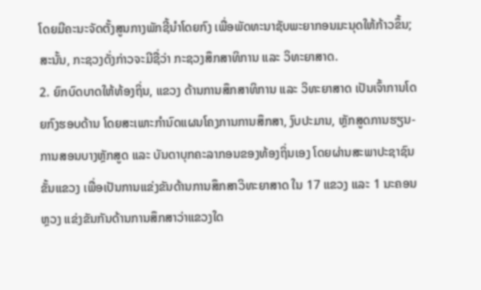ໂດຍມີຄະນະຈັດຕັ້ງສູນກາງພັກຊີ້ນໍາໂດຍກົງ ເພື່ອພັດທະນາຊັບພະຍາກອນມະນຸດໃຫ້ກ້າວຂຶ້ນ; ສະນັ້ນ, ກະຊວງດັ່ງກ່າວຈະມີຊື່ວ່າ ກະຊວງສຶກສາທິການ ແລະ ວິທະຍາສາດ.
2. ຍົກບົດບາດໃຫ້ທ້ອງຖິ່ນ, ແຂວງ ດ້ານການສຶກສາທິການ ແລະ ວິທະຍາສາດ ເປັນເຈົ້າການໂດຍກົງຮອບດ້ານ ໂດຍສະເພາະກຳນົດແຜນໂຄງການການສຶກສາ, ງົບປະມານ, ຫຼັກສູດການຮຽນ-ການສອນບາງຫຼັກສູດ ແລະ ບັນດາບຸກຄະລາກອນຂອງທ້ອງຖິ່ນເອງ ໂດຍຜ່ານສະພາປະຊາຊົນຂັ້ນແຂວງ ເພື່ອເປັນການແຂ່ງຂັນດ້ານການສຶກສາວິທະຍາສາດ ໃນ 17 ແຂວງ ແລະ 1 ນະຄອນຫຼວງ ແຂ່ງຂັນກັນດ້ານການສຶກສາວ່າແຂວງໃດ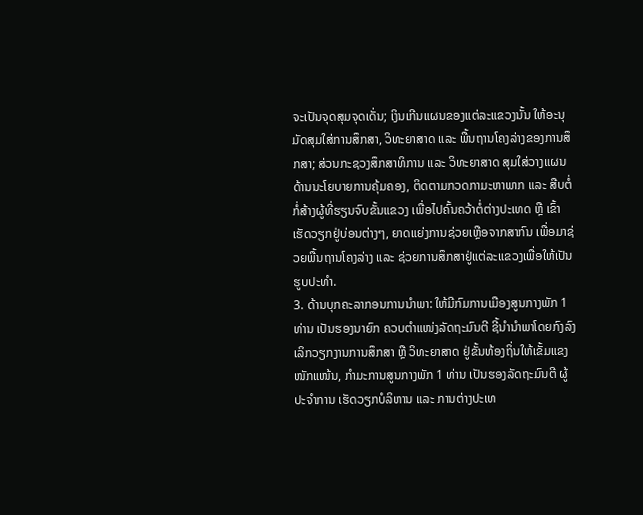ຈະເປັນຈຸດສຸມຈຸດເດັ່ນ; ເງິນເກີນແຜນຂອງແຕ່ລະແຂວງນັ້ນ ໃຫ້ອະນຸມັດສຸມໃສ່ການສຶກສາ, ວິທະຍາສາດ ແລະ ພື້ນຖານໂຄງລ່າງຂອງການສຶກສາ; ສ່ວນກະຊວງສຶກສາທິການ ແລະ ວິທະຍາສາດ ສຸມໃສ່ວາງແຜນດ້ານນະໂຍບາຍການຄຸ້ມຄອງ, ຕິດຕາມກວດກາມະຫາພາກ ແລະ ສືບຕໍ່ກໍ່ສ້າງຜູ້ທີ່ຮຽນຈົບຂັ້ນແຂວງ ເພື່ອໄປຄົ້ນຄວ້າຕໍ່ຕ່າງປະເທດ ຫຼື ເຂົ້າເຮັດວຽກຢູ່ບ່ອນຕ່າງໆ, ຍາດແຍ່ງການຊ່ວຍເຫຼືອຈາກສາກົນ ເພື່ອມາຊ່ວຍພື້ນຖານໂຄງລ່າງ ແລະ ຊ່ວຍການສຶກສາຢູ່ແຕ່ລະແຂວງເພື່ອໃຫ້ເປັນຮູບປະທໍາ.
3. ດ້ານບຸກຄະລາກອນການນໍາພາ: ໃຫ້ມີກົມການເມືອງສູນກາງພັກ 1 ທ່ານ ເປັນຮອງນາຍົກ ຄວບຕໍາແໜ່ງລັດຖະມົນຕີ ຊີ້ນໍານໍາພາໂດຍກົງລົງເລິກວຽກງານການສຶກສາ ຫຼື ວິທະຍາສາດ ຢູ່ຂັ້ນທ້ອງຖິ່ນໃຫ້ເຂັ້ມແຂງໜັກແໜ້ນ, ກຳມະການສູນກາງພັກ 1 ທ່ານ ເປັນຮອງລັດຖະມົນຕີ ຜູ້ປະຈໍາການ ເຮັດວຽກບໍລິຫານ ແລະ ການຕ່າງປະເທ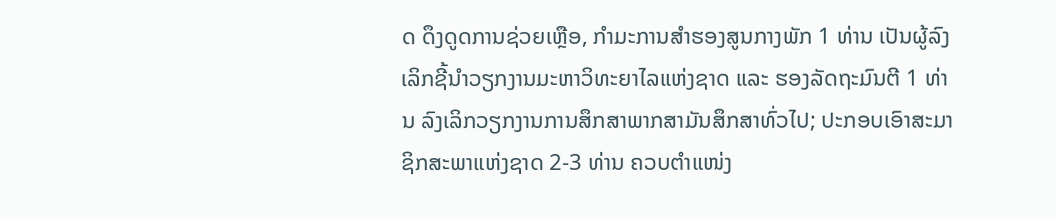ດ ດຶງດູດການຊ່ວຍເຫຼືອ, ກຳມະການສໍາຮອງສູນກາງພັກ 1 ທ່ານ ເປັນຜູ້ລົງເລິກຊີ້ນໍາວຽກງານມະຫາວິທະຍາໄລແຫ່ງຊາດ ແລະ ຮອງລັດຖະມົນຕີ 1 ທ່ານ ລົງເລິກວຽກງານການສຶກສາພາກສາມັນສຶກສາທົ່ວໄປ; ປະກອບເອົາສະມາຊິກສະພາແຫ່ງຊາດ 2-3 ທ່ານ ຄວບຕໍາແໜ່ງ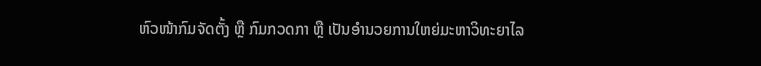ຫົວໜ້າກົມຈັດຕັ້ງ ຫຼື ກົມກວດກາ ຫຼື ເປັນອຳນວຍການໃຫຍ່ມະຫາວິທະຍາໄລ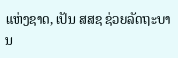ແຫ່ງຊາດ, ເປັນ ສສຊ ຊ່ວຍລັດຖະບານ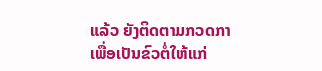ແລ້ວ ຍັງຕິດຕາມກວດກາເພື່ອເປັນຂົວຕໍ່ໃຫ້ແກ່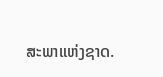ສະພາແຫ່ງຊາດ.